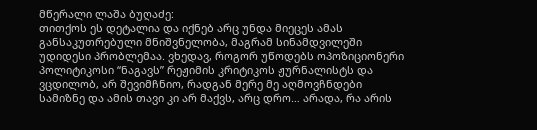მწერალი ლაშა ბუღაძე:
თითქოს ეს დეტალია და იქნებ არც უნდა მიეცეს ამას განსაკუთრებული მნიშვნელობა, მაგრამ სინამდვილეში უდიდესი პრობლემაა. ვხედავ, როგორ უწოდებს ოპოზიციონერი პოლიტიკოსი “ნაგავს” რეჟიმის კრიტიკოს ჟურნალისტს და ვცდილობ, არ შევიმჩნიო, რადგან მერე მე აღმოვჩნდები სამიზნე და ამის თავი კი არ მაქვს, არც დრო… არადა, რა არის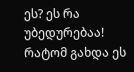ეს? ეს რა უბედურებაა! რატომ გახდა ეს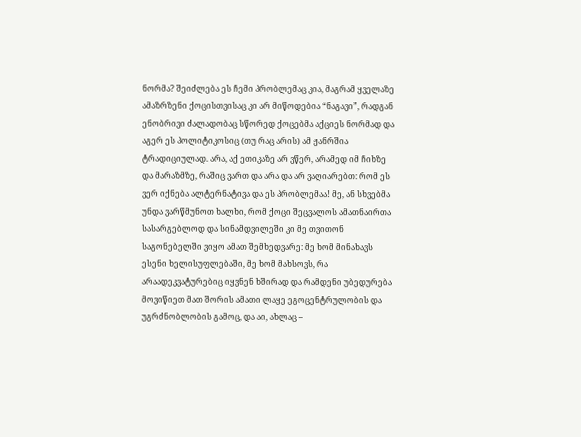ნორმა? შეიძლება ეს ჩემი პრობლემაც კია, მაგრამ ყველაზე ამაზრზენი ქოცისთვისაც კი არ მიწოდებია “ნაგავი”, რადგან ენობრივი ძალადობაც სწორედ ქოცებმა აქციეს ნორმად და აგერ ეს პოლიტიკოსიც (თუ რაც არის) ამ ჟანრშია ტრადიციულად. არა, აქ ეთიკაზე არ ვწერ, არამედ იმ ჩიხზე და მარაზმზე, რაშიც ვართ და არა და არ ვაღიარებთ: რომ ეს ვერ იქნება ალტერნატივა და ეს პრობლემაა! მე, ან სხვებმა უნდა ვარწმუნოთ ხალხი, რომ ქოცი შეცვალოს ამათნაირთა სასარგებლოდ და სინამდვილეში კი მე თვითონ საგონებელში ვიყო ამათ შემხედვარე: მე ხომ მინახავს ესენი ხელისუფლებაში, მე ხომ მახსოვს, რა არაადეკვატურებიც იყვნენ ხშირად და რამდენი უბედურება მოვიწიეთ მათ შორის ამათი ლაყე ეგოცენტრულობის და უგრძნობლობის გამოც, და აი, ახლაც –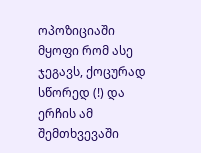ოპოზიციაში მყოფი რომ ასე ჯეგავს, ქოცურად სწორედ (!) და ერჩის ამ შემთხვევაში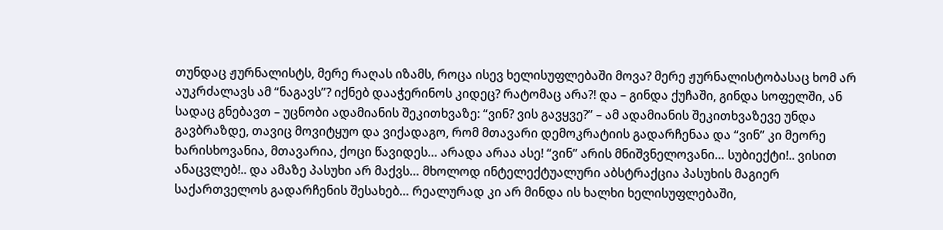თუნდაც ჟურნალისტს, მერე რაღას იზამს, როცა ისევ ხელისუფლებაში მოვა? მერე ჟურნალისტობასაც ხომ არ აუკრძალავს ამ “ნაგავს”? იქნებ დააჭერინოს კიდეც? რატომაც არა?! და – გინდა ქუჩაში, გინდა სოფელში, ან სადაც გნებავთ – უცნობი ადამიანის შეკითხვაზე: “ვინ? ვის გავყვე?” – ამ ადამიანის შეკითხვაზევე უნდა გავბრაზდე, თავიც მოვიტყუო და ვიქადაგო, რომ მთავარი დემოკრატიის გადარჩენაა და “ვინ” კი მეორე ხარისხოვანია, მთავარია, ქოცი წავიდეს… არადა არაა ასე! “ვინ” არის მნიშვნელოვანი… სუბიექტი!.. ვისით ანაცვლებ!.. და ამაზე პასუხი არ მაქვს… მხოლოდ ინტელექტუალური აბსტრაქცია პასუხის მაგიერ საქართველოს გადარჩენის შესახებ… რეალურად კი არ მინდა ის ხალხი ხელისუფლებაში,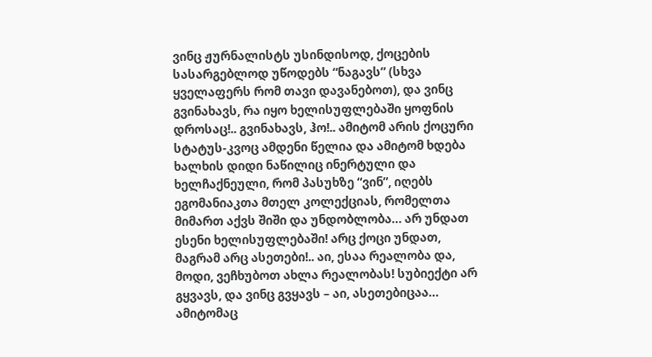ვინც ჟურნალისტს უსინდისოდ, ქოცების სასარგებლოდ უწოდებს “ნაგავს” (სხვა ყველაფერს რომ თავი დავანებოთ), და ვინც გვინახავს, რა იყო ხელისუფლებაში ყოფნის დროსაც!.. გვინახავს, ჰო!.. ამიტომ არის ქოცური სტატუს-კვოც ამდენი წელია და ამიტომ ხდება ხალხის დიდი ნაწილიც ინერტული და ხელჩაქნეული, რომ პასუხზე “ვინ”, იღებს ეგომანიაკთა მთელ კოლექციას, რომელთა მიმართ აქვს შიში და უნდობლობა… არ უნდათ ესენი ხელისუფლებაში! არც ქოცი უნდათ, მაგრამ არც ასეთები!.. აი, ესაა რეალობა და, მოდი, ვეჩხუბოთ ახლა რეალობას! სუბიექტი არ გყვავს, და ვინც გვყავს – აი, ასეთებიცაა… ამიტომაც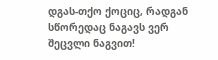დგას-თქო ქოციც, რადგან სწორედაც ნაგავს ვერ შეცვლი ნაგვით!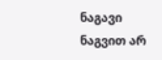ნაგავი ნაგვით არ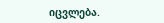იცვლება.